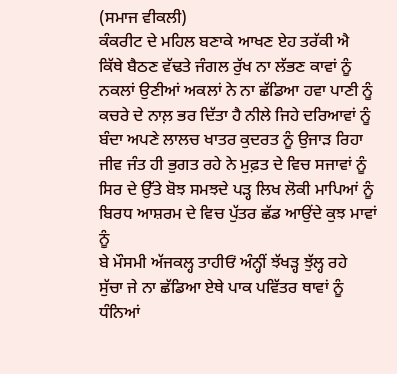(ਸਮਾਜ ਵੀਕਲੀ)
ਕੰਕਰੀਟ ਦੇ ਮਹਿਲ ਬਣਾਕੇ ਆਖਣ ਏਹ ਤਰੱਕੀ ਐ
ਕਿੱਥੇ ਬੈਠਣ ਵੱਢਤੇ ਜੰਗਲ ਰੁੱਖ ਨਾ ਲੱਭਣ ਕਾਵਾਂ ਨੂੰ
ਨਕਲਾਂ ਉਣੀਆਂ ਅਕਲਾਂ ਨੇ ਨਾ ਛੱਡਿਆ ਹਵਾ ਪਾਣੀ ਨੂੰ
ਕਚਰੇ ਦੇ ਨਾਲ਼ ਭਰ ਦਿੱਤਾ ਹੈ ਨੀਲੇ ਜਿਹੇ ਦਰਿਆਵਾਂ ਨੂੰ
ਬੰਦਾ ਅਪਣੇ ਲਾਲਚ ਖਾਤਰ ਕੁਦਰਤ ਨੂੰ ਉਜਾੜ ਰਿਹਾ
ਜੀਵ ਜੰਤ ਹੀ ਭੁਗਤ ਰਹੇ ਨੇ ਮੁਫ਼ਤ ਦੇ ਵਿਚ ਸਜਾਵਾਂ ਨੂੰ
ਸਿਰ ਦੇ ਉੱਤੇ ਬੋਝ ਸਮਝਦੇ ਪੜ੍ਹ ਲਿਖ ਲੋਕੀ ਮਾਪਿਆਂ ਨੂੰ
ਬਿਰਧ ਆਸ਼ਰਮ ਦੇ ਵਿਚ ਪੁੱਤਰ ਛੱਡ ਆਉਂਦੇ ਕੁਝ ਮਾਵਾਂ ਨੂੰ
ਬੇ ਮੌਸਮੀ ਅੱਜਕਲ੍ਹ ਤਾਹੀਓਂ ਅੰਨ੍ਹੀਂ ਝੱਖੜ੍ਹ ਝੁੱਲ੍ਹ ਰਹੇ
ਸੁੱਚਾ ਜੇ ਨਾ ਛੱਡਿਆ ਏਥੇ ਪਾਕ ਪਵਿੱਤਰ ਥਾਵਾਂ ਨੂੰ
ਧੰਨਿਆਂ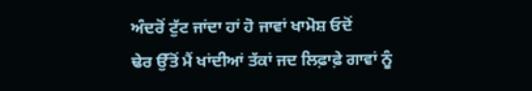ਅੰਦਰੋਂ ਟੁੱਟ ਜਾਂਦਾ ਹਾਂ ਹੋ ਜਾਵਾਂ ਖਾਮੋਸ਼ ਓਦੋਂ
ਢੇਰ ਉੱਤੋਂ ਮੈਂ ਖਾਂਦੀਆਂ ਤੱਕਾਂ ਜਦ ਲਿਫ਼ਾਫ਼ੇ ਗਾਵਾਂ ਨੂੰ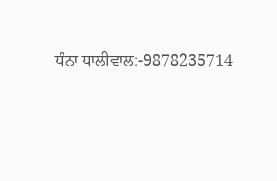ਧੰਨਾ ਧਾਲੀਵਾਲ:-9878235714